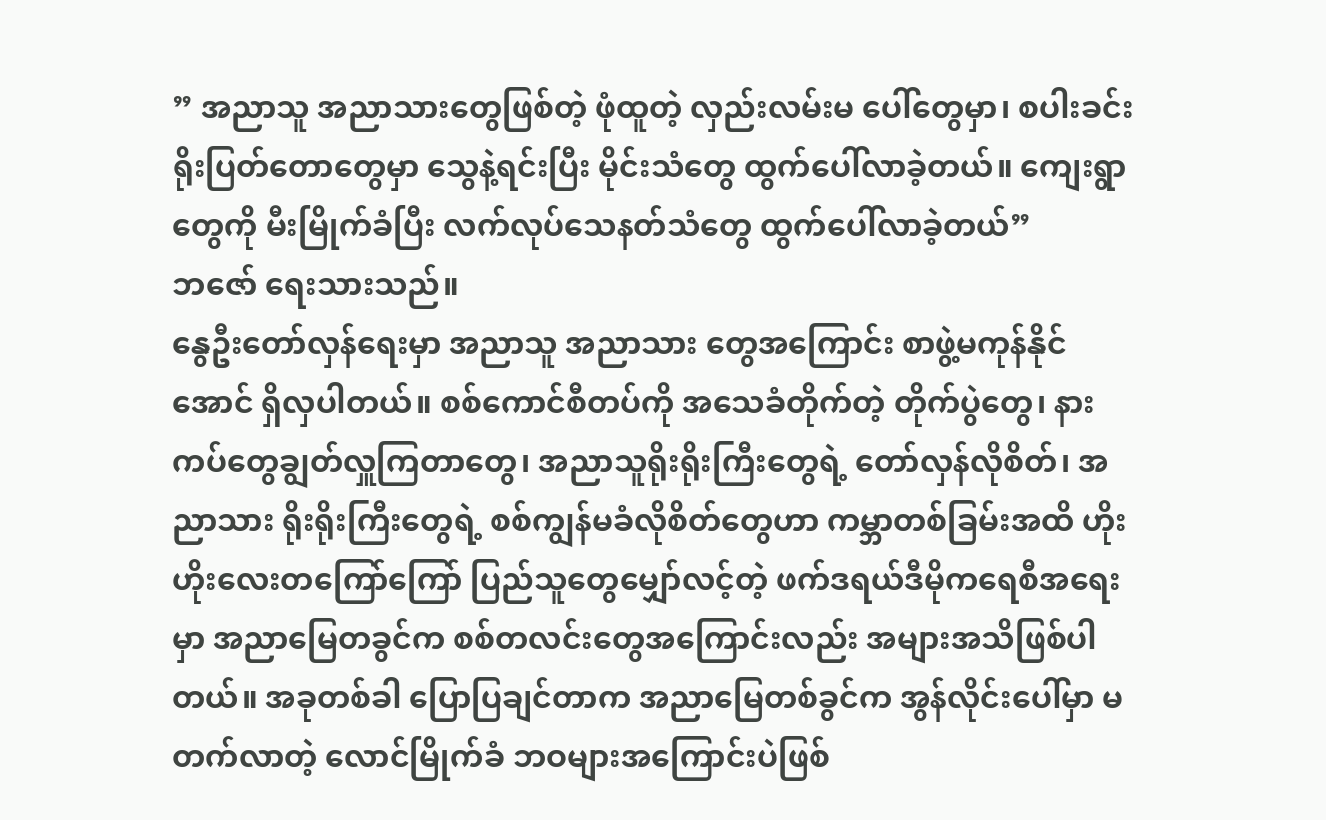” အညာသူ အညာသားတွေဖြစ်တဲ့ ဖုံထူတဲ့ လှည်းလမ်းမ ပေါ်တွေမှာ၊ စပါးခင်း ရိုးပြတ်တောတွေမှာ သွေနဲ့ရင်းပြီး မိုင်းသံတွေ ထွက်ပေါ်လာခဲ့တယ်။ ကျေးရွာတွေကို မီးမြိုက်ခံပြီး လက်လုပ်သေနတ်သံတွေ ထွက်ပေါ်လာခဲ့တယ်”
ဘဇော် ရေးသားသည်။
နွေဦးတော်လှန်ရေးမှာ အညာသူ အညာသား တွေအကြောင်း စာဖွဲ့မကုန်နိုင်အောင် ရှိလှပါတယ်။ စစ်ကောင်စီတပ်ကို အသေခံတိုက်တဲ့ တိုက်ပွဲတွေ၊ နားကပ်တွေချွတ်လှူကြတာတွေ၊ အညာသူရိုးရိုးကြီးတွေရဲ့ တော်လှန်လိုစိတ်၊ အညာသား ရိုးရိုးကြီးတွေရဲ့ စစ်ကျွန်မခံလိုစိတ်တွေဟာ ကမ္ဘာတစ်ခြမ်းအထိ ဟိုးဟိုးလေးတကြော်ကြော် ပြည်သူတွေမျှော်လင့်တဲ့ ဖက်ဒရယ်ဒီမိုကရေစီအရေးမှာ အညာမြေတခွင်က စစ်တလင်းတွေအကြောင်းလည်း အများအသိဖြစ်ပါတယ်။ အခုတစ်ခါ ပြောပြချင်တာက အညာမြေတစ်ခွင်က အွန်လိုင်းပေါ်မှာ မတက်လာတဲ့ လောင်မြိုက်ခံ ဘဝများအကြောင်းပဲဖြစ်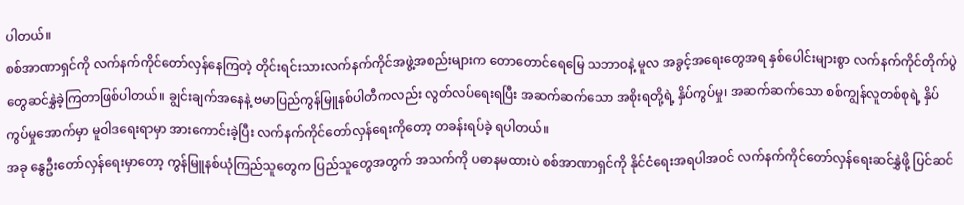ပါတယ်။
စစ်အာဏာရှင်ကို လက်နက်ကိုင်တော်လှန်နေကြတဲ့ တိုင်းရင်းသားလက်နက်ကိုင်အဖွဲ့အစည်းများက တောတောင်ရေမြေ သဘာဝနဲ့ မူလ အခွင့်အရေးတွေအရ နှစ်ပေါင်းများစွာ လက်နက်ကိုင်တိုက်ပွဲတွေဆင်နွှဲခဲ့ကြတာဖြစ်ပါတယ်။ ချွင်းချက်အနေနဲ့ ဗမာပြည်ကွန်မြူနစ်ပါတီကလည်း လွတ်လပ်ရေးရပြီး အဆက်ဆက်သော အစိုးရတို့ရဲ့ နှိပ်ကွပ်မှု၊ အဆက်ဆက်သော စစ်ကျွန်လူတစ်စုရဲ့ နှိပ်ကွပ်မှုအောက်မှာ မူဝါဒရေးရာမှာ အားကောင်းခဲ့ပြီး လက်နက်ကိုင်တော်လှန်ရေးကိုတော့ တခန်းရပ်ခဲ့ ရပါတယ်။
အခု နွေဦးတော်လှန်ရေးမှာတော့ ကွန်မြူနစ်ယုံကြည်သူတွေက ပြည်သူတွေအတွက် အသက်ကို ပဓာနမထားပဲ စစ်အာဏာရှင်ကို နိုင်ငံရေးအရပါအဝင် လက်နက်ကိုင်တော်လှန်ရေးဆင်နွှဲဖို့ ပြင်ဆင်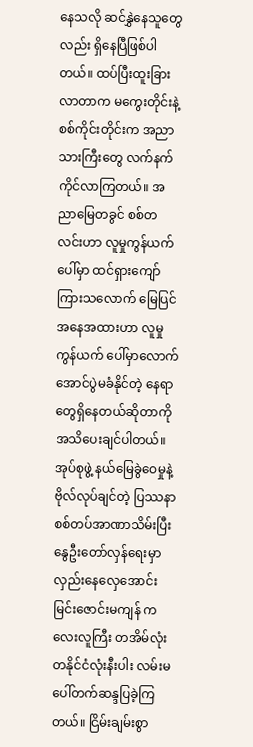နေသလို ဆင်နွှဲနေသူတွေလည်း ရှိနေပြီဖြစ်ပါတယ်။ ထပ်ပြီးထူးခြားလာတာက မကွေးတိုင်းနဲ့စစ်ကိုင်းတိုင်းက အညာသားကြီးတွေ လက်နက်ကိုင်လာကြတယ်။ အညာမြေတခွင် စစ်တလင်းဟာ လူမှုကွန်ယက်ပေါ်မှာ ထင်ရှားကျော်ကြားသလောက် မြေပြင်အနေအထားဟာ လူမှုကွန်ယက် ပေါ်မှာလောက် အောင်ပွဲမခံနိုင်တဲ့ နေရာတွေရှိနေတယ်ဆိုတာကို အသိပေးချင်ပါတယ်။
အုပ်စုဖွဲ့ နယ်မြေခွဲဝေမှုနဲ့ ဗိုလ်လုပ်ချင်တဲ့ ပြဿနာ
စစ်တပ်အာဏာသိမ်းပြီး နွေဦးတော်လှန်ရေးမှာ လှည်းနေလှေအောင်းမြင်းဇောင်းမကျန် ကလေးလူကြီး တအိမ်လုံး တနိုင်ငံလုံးနီးပါး လမ်းမပေါ်တက်ဆန္ဒပြခဲ့ကြတယ်။ ငြိမ်းချမ်းစွာ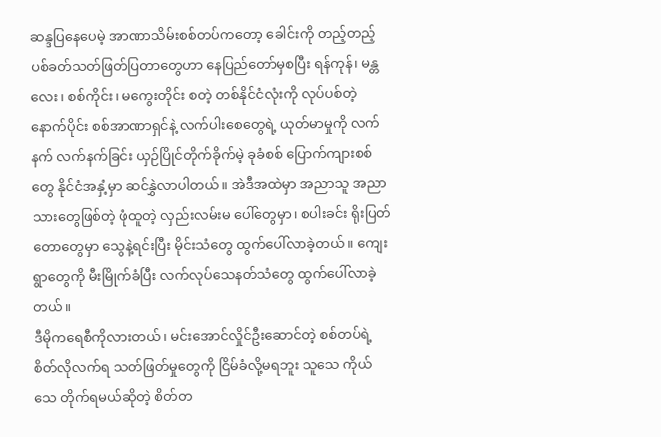ဆန္ဒပြနေပေမဲ့ အာဏာသိမ်းစစ်တပ်ကတော့ ခေါင်းကို တည့်တည့် ပစ်ခတ်သတ်ဖြတ်ပြတာတွေဟာ နေပြည်တော်မှစပြီး ရန်ကုန်၊ မန္တလေး၊ စစ်ကိုင်း၊ မကွေးတိုင်း စတဲ့ တစ်နိုင်ငံလုံးကို လုပ်ပစ်တဲ့နောက်ပိုင်း စစ်အာဏာရှင်နဲ့ လက်ပါးစေတွေရဲ့ ယုတ်မာမှုကို လက်နက် လက်နက်ခြင်း ယှဉ်ပြိုင်တိုက်ခိုက်မဲ့ ခုခံစစ် ပြောက်ကျားစစ်တွေ နိုင်ငံအနှံ့မှာ ဆင်နွှဲလာပါတယ်။ အဲဒီအထဲမှာ အညာသူ အညာသားတွေဖြစ်တဲ့ ဖုံထူတဲ့ လှည်းလမ်းမ ပေါ်တွေမှာ၊ စပါးခင်း ရိုးပြတ်တောတွေမှာ သွေနဲ့ရင်းပြီး မိုင်းသံတွေ ထွက်ပေါ်လာခဲ့တယ်။ ကျေးရွာတွေကို မီးမြိုက်ခံပြီး လက်လုပ်သေနတ်သံတွေ ထွက်ပေါ်လာခဲ့တယ်။
ဒီမိုကရေစီကိုလားတယ်၊ မင်းအောင်လှိုင်ဦးဆောင်တဲ့ စစ်တပ်ရဲ့ စိတ်လိုလက်ရ သတ်ဖြတ်မှုတွေကို ငြိမ်ခံလို့မရဘူး သူသေ ကိုယ်သေ တိုက်ရမယ်ဆိုတဲ့ စိတ်တ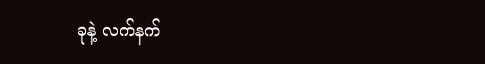ခုနဲ့ လက်နက်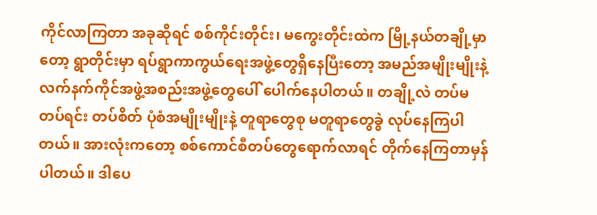ကိုင်လာကြတာ အခုဆိုရင် စစ်ကိုင်းတိုင်း၊ မကွေးတိုင်းထဲက မြို့နယ်တချို့မှာ တော့ ရွာတိုင်းမှာ ရပ်ရွာကာကွယ်ရေးအဖွဲ့တွေရှိနေပြီးတော့ အမည်အမျိုးမျိုးနဲ့ လက်နက်ကိုင်အဖွဲ့အစည်းအဖွဲ့တွေပေါ် ပေါက်နေပါတယ်။ တချို့လဲ တပ်မ တပ်ရင်း တပ်စိတ် ပုံစံအမျိုးမျိုးနဲ့ တူရာတွေစု မတူရာတွေခွဲ လုပ်နေကြပါတယ်။ အားလုံးကတော့ စစ်ကောင်စီတပ်တွေရောက်လာရင် တိုက်နေကြတာမှန်ပါတယ်။ ဒါပေ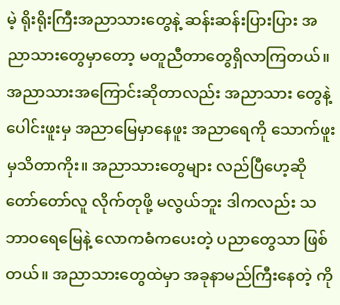မဲ့ ရိုးရိုးကြီးအညာသားတွေနဲ့ ဆန်းဆန်းပြားပြား အညာသားတွေမှာတော့ မတူညီတာတွေရှိလာကြတယ်။
အညာသားအကြောင်းဆိုတာလည်း အညာသား တွေနဲ့ပေါင်းဖူးမှ အညာမြေမှာနေဖူး အညာရေကို သောက်ဖူးမှသိတာကိုး။ အညာသားတွေများ လည်ပြီဟေ့ဆို တော်တော်လူ လိုက်တုဖို့ မလွယ်ဘူး ဒါကလည်း သဘာဝရေမြေနဲ့ လောကဓံကပေးတဲ့ ပညာတွေသာ ဖြစ်တယ်။ အညာသားတွေထဲမှာ အခုနာမည်ကြီးနေတဲ့ ကို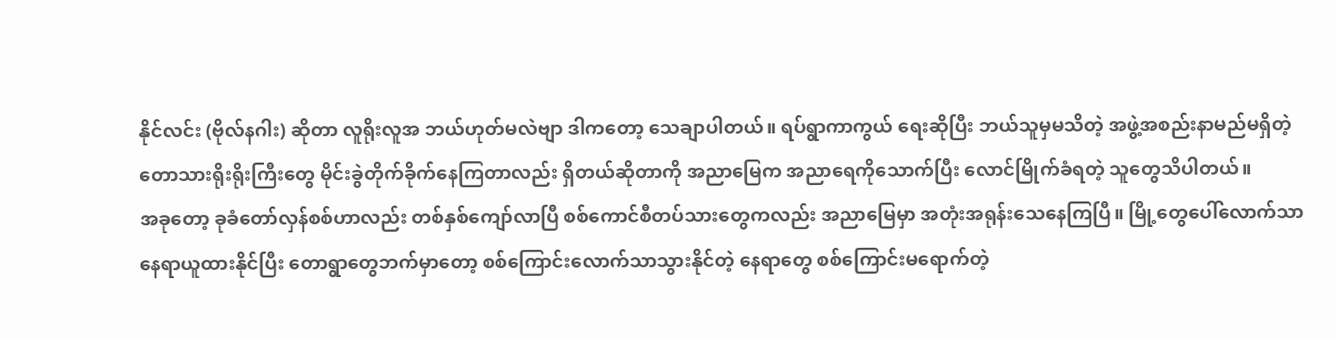နိုင်လင်း (ဗိုလ်နဂါး) ဆိုတာ လူရိုးလူအ ဘယ်ဟုတ်မလဲဗျာ ဒါကတော့ သေချာပါတယ်။ ရပ်ရွာကာကွယ် ရေးဆိုပြီး ဘယ်သူမှမသိတဲ့ အဖွဲ့အစည်းနာမည်မရှိတဲ့ တောသားရိုးရိုးကြီးတွေ မိုင်းခွဲတိုက်ခိုက်နေကြတာလည်း ရှိတယ်ဆိုတာကို အညာမြေက အညာရေကိုသောက်ပြီး လောင်မြိုက်ခံရတဲ့ သူတွေသိပါတယ်။
အခုတော့ ခုခံတော်လှန်စစ်ဟာလည်း တစ်နှစ်ကျော်လာပြီ စစ်ကောင်စီတပ်သားတွေကလည်း အညာမြေမှာ အတုံးအရုန်းသေနေကြပြီ။ မြို့တွေပေါ်လောက်သာ နေရာယူထားနိုင်ပြီး တောရွာတွေဘက်မှာတော့ စစ်ကြောင်းလောက်သာသွားနိုင်တဲ့ နေရာတွေ စစ်ကြောင်းမရောက်တဲ့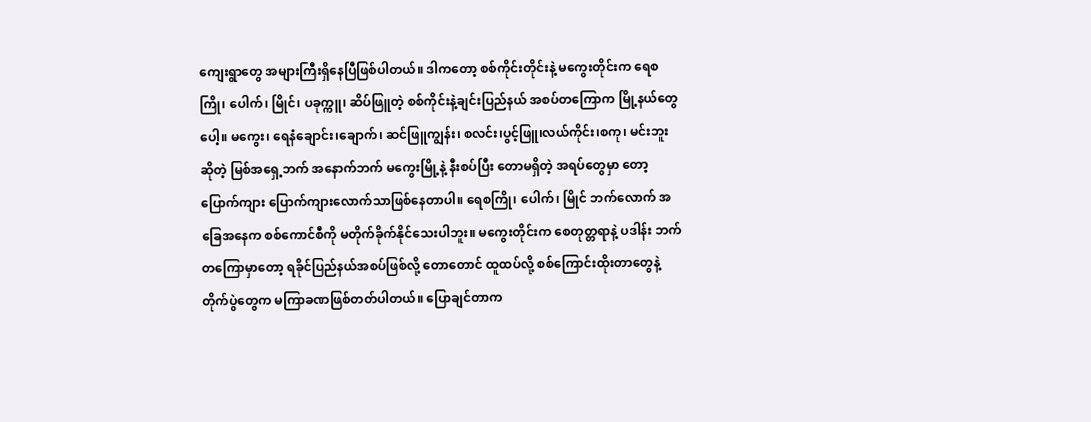ကျေးရွာတွေ အများကြီးရှိနေပြီဖြစ်ပါတယ်။ ဒါကတော့ စစ်ကိုင်းတိုင်းနဲ့ မကွေးတိုင်းက ရေစကြို၊ ပေါက်၊ မြိုင်၊ ပခုက္ကူ၊ ဆိပ်ဖြူတဲ့ စစ်ကိုင်းနဲ့ချင်းပြည်နယ် အစပ်တကြောက မြို့နယ်တွေပေါ့။ မကွေး၊ ရေနံချောင်း၊ချောက်၊ ဆင်ဖြူကျွန်း၊ စလင်း၊ပွင့်ဖြူ၊လယ်ကိုင်း၊စကု၊ မင်းဘူးဆိုတဲ့ မြစ်အရှေ့ဘက် အနောက်ဘက် မကွေးမြို့နဲ့ နီးစပ်ပြီး တောမရှိတဲ့ အရပ်တွေမှာ တော့ ပြောက်ကျား ပြောက်ကျားလောက်သာဖြစ်နေတာပါ။ ရေစကြို၊ ပေါက်၊ မြိုင် ဘက်လောက် အခြေအနေက စစ်ကောင်စီကို မတိုက်ခိုက်နိုင်သေးပါဘူး။ မကွေးတိုင်းက စေတုတ္တရာနဲ့ ပဒါန်း ဘက်တကြောမှာတော့ ရခိုင်ပြည်နယ်အစပ်ဖြစ်လို့ တောတောင် ထူထပ်လို့ စစ်ကြောင်းထိုးတာတွေနဲ့ တိုက်ပွဲတွေက မကြာခဏဖြစ်တတ်ပါတယ်။ ပြောချင်တာက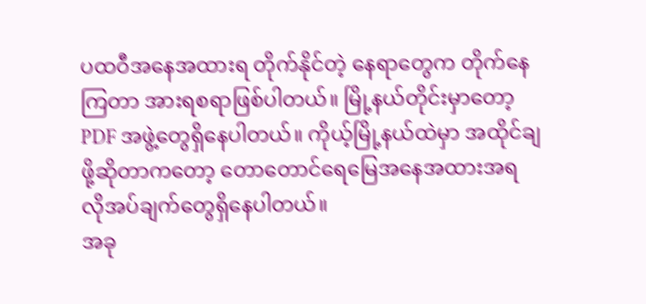ပထဝီအနေအထားရ တိုက်နိုင်တဲ့ နေရာတွေက တိုက်နေကြတာ အားရစရာဖြစ်ပါတယ်။ မြို့နယ်တိုင်းမှာတော့ PDF အဖွဲ့တွေရှိနေပါတယ်။ ကိုယ့်မြို့နယ်ထဲမှာ အထိုင်ချဖို့ဆိုတာကတော့ တောတောင်ရေမြေအနေအထားအရ လိုအပ်ချက်တွေရှိနေပါတယ်။
အခု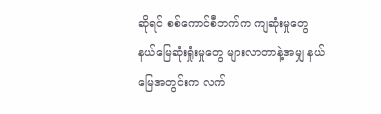ဆိုရင် စစ်ကောင်စီဘက်က ကျဆုံးမှုတွေ နယ်မြေဆုံးရှုံးမှုတွေ များလာတာနဲ့အမျှ နယ်မြေအတွင်းက လက်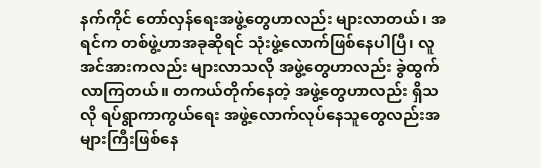နက်ကိုင် တော်လှန်ရေးအဖွဲ့တွေဟာလည်း များလာတယ်၊ အရင်က တစ်ဖွဲ့ဟာအခုဆိုရင် သုံးဖွဲ့လောက်ဖြစ်နေပါပြီ၊ လူအင်အားကလည်း များလာသလို အဖွဲ့တွေဟာလည်း ခွဲထွက်လာကြတယ်။ တကယ်တိုက်နေတဲ့ အဖွဲ့တွေဟာလည်း ရှိသလို ရပ်ရွာကာကွယ်ရေး အဖွဲ့လောက်လုပ်နေသူတွေလည်းအများကြီးဖြစ်နေ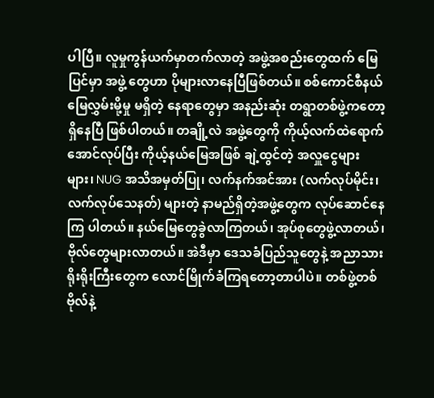ပါပြီ။ လူမှုကွန်ယက်မှာတက်လာတဲ့ အဖွဲ့အစည်းတွေထက် မြေပြင်မှာ အဖွဲ့ တွေဟာ ပိုများလာနေပြီဖြစ်တယ်။ စစ်ကောင်စီနယ်မြေလွှမ်းမို့မှု မရှိတဲ့ နေရာတွေမှာ အနည်းဆုံး တရွာတစ်ဖွဲ့ကတော့ ရှိနေပြီ ဖြစ်ပါတယ်။ တချို့လဲ အဖွဲ့တွေကို ကိုယ့်လက်ထဲရောက်အောင်လုပ်ပြီး ကိုယ့်နယ်မြေအဖြစ် ချဲ့ထွင်တဲ့ အလှူငွေများများ၊ NUG အသိအမှတ်ပြု၊ လက်နက်အင်အား (လက်လုပ်မိုင်း၊လက်လုပ်သေနတ်) များတဲ့ နာမည်ရှိတဲ့အဖွဲ့တွေက လုပ်ဆောင်နေကြ ပါတယ်။ နယ်မြေတွေခွဲလာကြတယ်၊ အုပ်စုတွေဖွဲ့လာတယ်၊ ဗိုလ်တွေများလာတယ်။ အဲဒီမှာ ဒေသခံပြည်သူတွေနဲ့ အညာသား ရိုးရိုးကြီးတွေက လောင်မြိုက်ခံကြရတော့တာပါပဲ။ တစ်ဖွဲ့တစ်ဗိုလ်နဲ့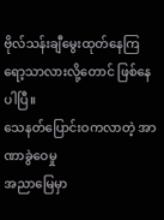ဗိုလ်သန်းချီမွေးထုတ်နေကြရော့သာလားလို့တောင် ဖြစ်နေပါပြီ။
သေနတ်ပြောင်းဝကလာတဲ့ အာဏာခွဲဝေမှု
အညာမြေမှာ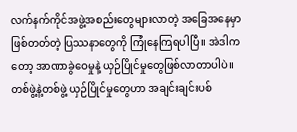လက်နက်ကိုင်အဖွဲ့အစည်းတွေများလာတဲ့ အခြေအနေမှာ ဖြစ်တတ်တဲ့ ပြဿနာတွေကို ကြုံနေကြရပါပြီ။ အဲဒါကတော့ အာဏာခွဲဝေမှုနဲ့ ယှဉ်ပြိုင်မှုတွေဖြစ်လာတာပါပဲ။ တစ်ဖွဲ့နဲ့တစ်ဖွဲ့ ယှဉ်ပြိုင်မှုတွေဟာ အချင်းချင်းပစ်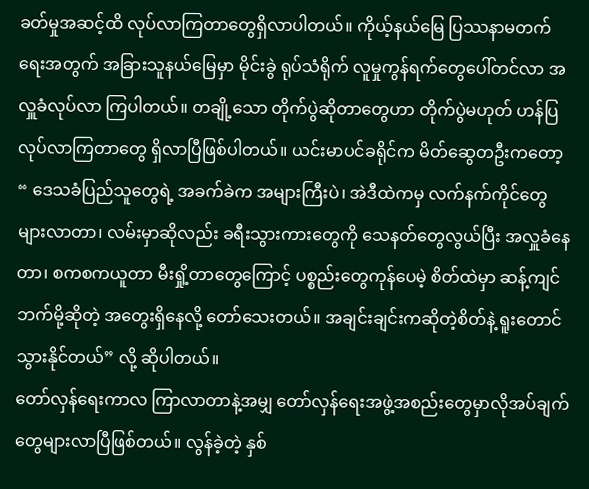ခတ်မှုအဆင့်ထိ လုပ်လာကြတာတွေရှိလာပါတယ်။ ကိုယ့်နယ်မြေ ပြဿနာမတက်ရေးအတွက် အခြားသူနယ်မြေမှာ မိုင်းခွဲ ရုပ်သံရိုက် လူမှုကွန်ရက်တွေပေါ်တင်လာ အလှူခံလုပ်လာ ကြပါတယ်။ တချို့သော တိုက်ပွဲဆိုတာတွေဟာ တိုက်ပွဲမဟုတ် ဟန်ပြလုပ်လာကြတာတွေ ရှိလာပြီဖြစ်ပါတယ်။ ယင်းမာပင်ခရိုင်က မိတ်ဆွေတဦးကတော့ “ ဒေသခံပြည်သူတွေရဲ့ အခက်ခဲက အများကြီးပဲ၊ အဲဒီထဲကမှ လက်နက်ကိုင်တွေ များလာတာ၊ လမ်းမှာဆိုလည်း ခရီးသွားကားတွေကို သေနတ်တွေလွယ်ပြီး အလှူခံနေတာ၊ စကစကယူတာ မီးရှို့တာတွေကြောင့် ပစ္စည်းတွေကုန်ပေမဲ့ စိတ်ထဲမှာ ဆန့်ကျင်ဘက်မို့ဆိုတဲ့ အတွေးရှိနေလို့ တော်သေးတယ်။ အချင်းချင်းကဆိုတဲ့စိတ်နဲ့ ရူးတောင်သွားနိုင်တယ်” လို့ ဆိုပါတယ်။
တော်လှန်ရေးကာလ ကြာလာတာနဲ့အမျှ တော်လှန်ရေးအဖွဲ့အစည်းတွေမှာလိုအပ်ချက်တွေများလာပြီဖြစ်တယ်။ လွန်ခဲ့တဲ့ နှစ်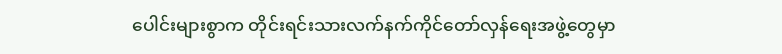ပေါင်းများစွာက တိုင်းရင်းသားလက်နက်ကိုင်တော်လှန်ရေးအဖွဲ့တွေမှာ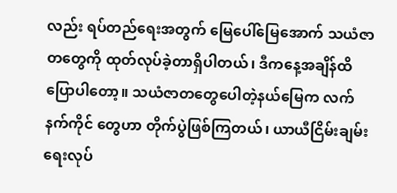လည်း ရပ်တည်ရေးအတွက် မြေပေါ်မြေအောက် သယံဇာတတွေကို ထုတ်လုပ်ခဲ့တာရှိပါတယ်၊ ဒီကနေ့အချိန်ထိပြောပါတော့။ သယံဇာတတွေပေါတဲ့နယ်မြေက လက်နက်ကိုင် တွေဟာ တိုက်ပွဲဖြစ်ကြတယ်၊ ယာယီငြိမ်းချမ်းရေးလုပ်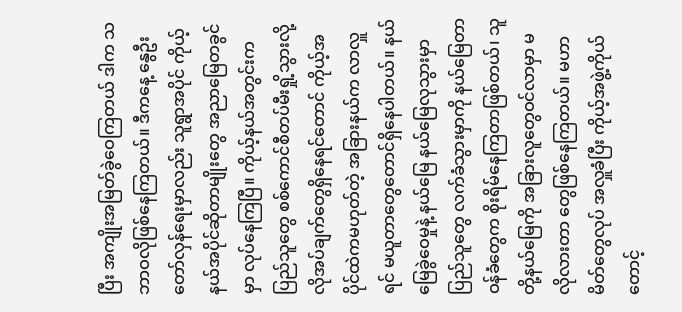ပြီး အကျိုးအမြတ်ခွဲဝေကြတယ် ဒါက သဘာဝလိုဖြစ်နေကြတယ်။ ဒီကနေ့ နွေဦးတော်လှန်ရေးမှာလည်း သူရွာအပိုင် ကိုယ့်နယ်အပိုင်ဆိုတာမျိုးတွေ အညာမြေတခွင်မှာ လုပ်နေကြပြီ။ ကိုယ့်နယ်အတွင်းက ပြည်သူတွေ စစ်ကောင်စီတပ်မီးရှို့သွားလို့ လိုအပ်ချက်တွေရှိနေရင်တောင် ကိုယ့်အပိုင်ထဲကမဟုတ်တဲ့ အခြားနယ်က လာလှူရင် မယူတာတွေတောင်ရှိနေပါတယ်။ နယ်မြေခွဲဝေမှုနဲ့ နယ်မြေ နယ်မြေလုသွားမှာ ပြည်သူတွေ လက်ခံသွားမှာကို နယ်မြေတာဝန်ခံတွေက စိုးရိမ်နေကြတာဖြစ်တယ်၊ သူတို့နယ်မြေကို အခြားလူတွေဝင်လာမှာ မလိုလားတာ တွေဖြစ်နေကြတယ်။ မဟာမိတ်တွေလုပ် အလှူခံပြီး ကိုယ့်အဖွဲ့ကိုယ်တောင့်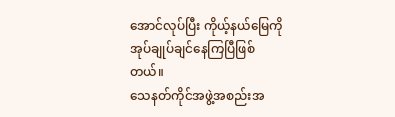အောင်လုပ်ပြီး ကိုယ့်နယ်မြေကို အုပ်ချုပ်ချင်နေကြပြီဖြစ်တယ်။
သေနတ်ကိုင်အဖွဲ့အစည်းအ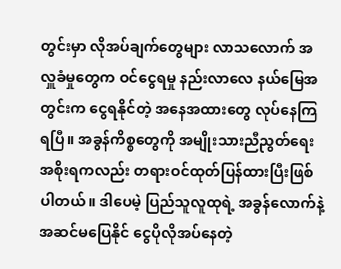တွင်းမှာ လိုအပ်ချက်တွေများ လာသလောက် အလှူခံမှုတွေက ဝင်ငွေရမှု နည်းလာလေ နယ်မြေအတွင်းက ငွေရနိုင်တဲ့ အနေအထားတွေ လုပ်နေကြရပြီ။ အခွန်ကိစ္စတွေကို အမျိုးသားညီညွတ်ရေးအစိုးရကလည်း တရားဝင်ထုတ်ပြန်ထားပြီးဖြစ်ပါတယ်။ ဒါပေမဲ့ ပြည်သူလူထုရဲ့ အခွန်လောက်နဲ့ အဆင်မပြေနိုင် ငွေပိုလိုအပ်နေတဲ့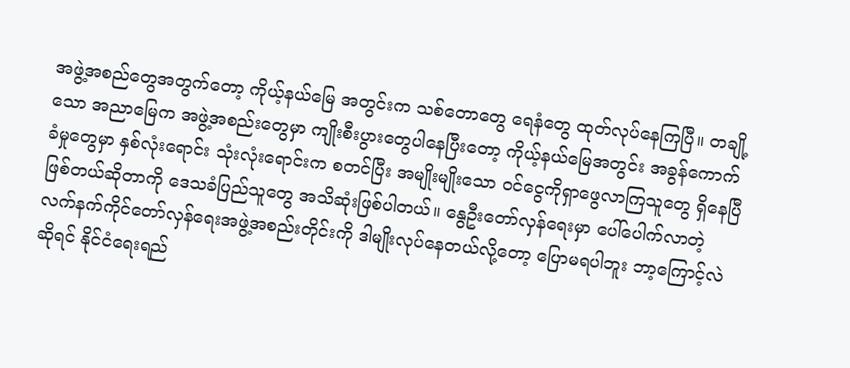အဖွဲ့အစည်တွေအတွက်တော့ ကိုယ့်နယ်မြေ အတွင်းက သစ်တောတွေ ရေနံတွေ ထုတ်လုပ်နေကြပြီ။ တချို့သော အညာမြေက အဖွဲ့အစည်းတွေမှာ ကျိုးစီးပွားတွေပါနေပြီးတော့ ကိုယ့်နယ်မြေအတွင်း အခွန်ကောက်ခံမှုတွေမှာ နှစ်လုံးရောင်း သုံးလုံးရောင်းက စတင်ပြီး အမျိုးမျိုးသော ဝင်ငွေကိုရှာဖွေလာကြသူတွေ ရှိနေပြီဖြစ်တယ်ဆိုတာကို ဒေသခံပြည်သူတွေ အသိဆုံးဖြစ်ပါတယ်။ နွေဦးတော်လှန်ရေးမှာ ပေါ်ပေါက်လာတဲ့ လက်နက်ကိုင်တော်လှန်ရေးအဖွဲ့အစည်းတိုင်းကို ဒါမျိုးလုပ်နေတယ်လို့တော့ ပြောမရပါဘူး ဘာ့ကြောင့်လဲဆိုရင် နိုင်ငံရေးရည်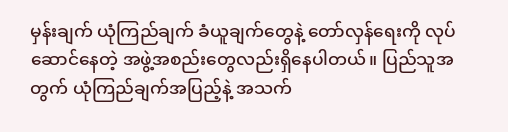မှန်းချက် ယုံကြည်ချက် ခံယူချက်တွေနဲ့ တော်လှန်ရေးကို လုပ်ဆောင်နေတဲ့ အဖွဲ့အစည်းတွေလည်းရှိနေပါတယ်။ ပြည်သူအတွက် ယုံကြည်ချက်အပြည့်နဲ့ အသက်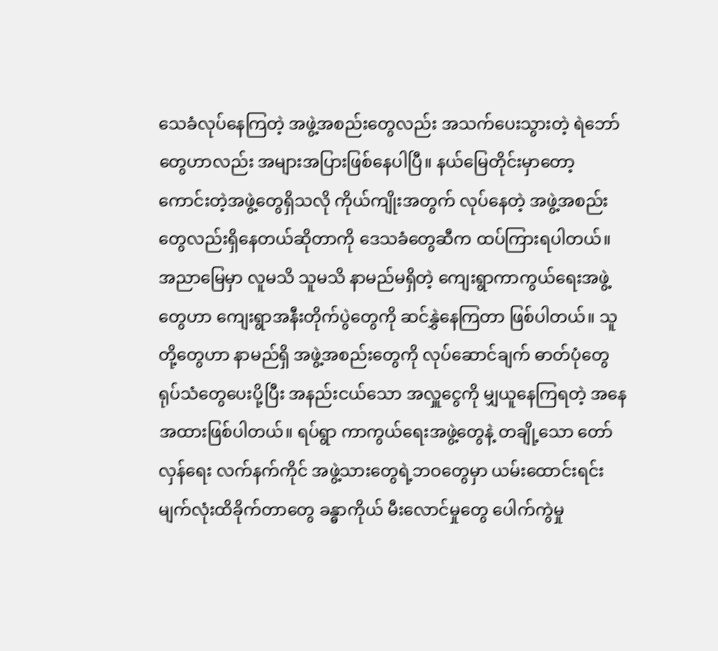သေခံလုပ်နေကြတဲ့ အဖွဲ့အစည်းတွေလည်း အသက်ပေးသွားတဲ့ ရဲဘော်တွေဟာလည်း အများအပြားဖြစ်နေပါပြီ။ နယ်မြေတိုင်းမှာတော့ ကောင်းတဲ့အဖွဲ့တွေရှိသလို ကိုယ်ကျိုးအတွက် လုပ်နေတဲ့ အဖွဲ့အစည်းတွေလည်းရှိနေတယ်ဆိုတာကို ဒေသခံတွေဆီက ထပ်ကြားရပါတယ်။
အညာမြေမှာ လူမသိ သူမသိ နာမည်မရှိတဲ့ ကျေးရွာကာကွယ်ရေးအဖွဲ့တွေဟာ ကျေးရွာအနီးတိုက်ပွဲတွေကို ဆင်နွှဲနေကြတာ ဖြစ်ပါတယ်။ သူတို့တွေဟာ နာမည်ရှိ အဖွဲ့အစည်းတွေကို လုပ်ဆောင်ချက် ဓာတ်ပုံတွေ ရုပ်သံတွေပေးပို့ပြီး အနည်းငယ်သော အလှူငွေကို မျှယူနေကြရတဲ့ အနေအထားဖြစ်ပါတယ်။ ရပ်ရွာ ကာကွယ်ရေးအဖွဲ့တွေနဲ့ တချို့သော တော်လှန်ရေး လက်နက်ကိုင် အဖွဲ့သားတွေရဲ့ဘဝတွေမှာ ယမ်းထောင်းရင်း မျက်လုံးထိခိုက်တာတွေ ခန္ဓာကိုယ် မီးလောင်မှုတွေ ပေါက်ကွဲမှု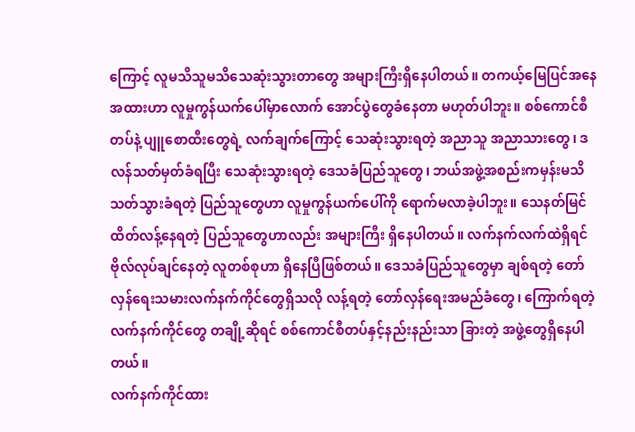ကြောင့် လူမသိသူမသိသေဆုံးသွားတာတွေ အများကြီးရှိနေပါတယ်။ တကယ့်မြေပြင်အနေအထားဟာ လူမှုကွန်ယက်ပေါ်မှာလောက် အောင်ပွဲတွေခံနေတာ မဟုတ်ပါဘူး။ စစ်ကောင်စီတပ်နဲ့ ပျူစောထီးတွေရဲ့ လက်ချက်ကြောင့် သေဆုံးသွားရတဲ့ အညာသူ အညာသားတွေ၊ ဒလန်သတ်မှတ်ခံရပြီး သေဆုံးသွားရတဲ့ ဒေသခံပြည်သူတွေ၊ ဘယ်အဖွဲ့အစည်းကမှန်းမသိ သတ်သွားခံရတဲ့ ပြည်သူတွေဟာ လူမှုကွန်ယက်ပေါ်ကို ရောက်မလာခဲ့ပါဘူး။ သေနတ်မြင် ထိတ်လန့်နေရတဲ့ ပြည်သူတွေဟာလည်း အများကြီး ရှိနေပါတယ်။ လက်နက်လက်ထဲရှိရင် ဗိုလ်လုပ်ချင်နေတဲ့ လူတစ်စုဟာ ရှိနေပြီဖြစ်တယ်။ ဒေသခံပြည်သူတွေမှာ ချစ်ရတဲ့ တော်လှန်ရေးသမားလက်နက်ကိုင်တွေရှိသလို လန့်ရတဲ့ တော်လှန်ရေးအမည်ခံတွေ၊ ကြောက်ရတဲ့ လက်နက်ကိုင်တွေ တချို့ဆိုရင် စစ်ကောင်စီတပ်နှင့်နည်းနည်းသာ ခြားတဲ့ အဖွဲ့တွေရှိနေပါတယ်။
လက်နက်ကိုင်ထား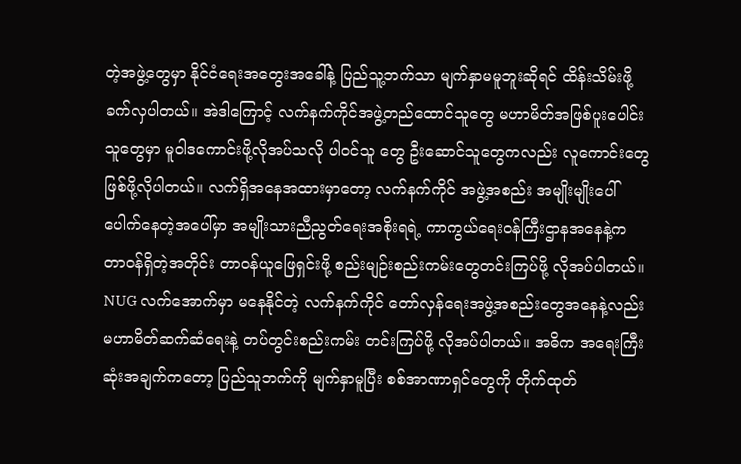တဲ့အဖွဲ့တွေမှာ နိုင်ငံရေးအတွေးအခေါ်နဲ့ ပြည်သူ့ဘက်သာ မျက်နှာမမူဘူးဆိုရင် ထိန်းသိမ်းဖို့ခက်လှပါတယ်။ အဲဒါကြောင့် လက်နက်ကိုင်အဖွဲ့တည်ထောင်သူတွေ မဟာမိတ်အဖြစ်ပူးပေါင်းသူတွေမှာ မူဝါဒကောင်းဖို့လိုအပ်သလို ပါဝင်သူ တွေ ဦးဆောင်သူတွေကလည်း လူကောင်းတွေဖြစ်ဖို့လိုပါတယ်။ လက်ရှိအနေအထားမှာတော့ လက်နက်ကိုင် အဖွဲ့အစည်း အမျိုးမျိုးပေါ်ပေါက်နေတဲ့အပေါ်မှာ အမျိုးသားညီညွတ်ရေးအစိုးရရဲ့ ကာကွယ်ရေးဝန်ကြီးဌာနအနေနဲ့က တာဝန်ရှိတဲ့အတိုင်း တာဝန်ယူဖြေရှင်းဖို့ စည်းမျဉ်းစည်းကမ်းတွေတင်းကြပ်ဖို့ လိုအပ်ပါတယ်။ NUG လက်အောက်မှာ မနေနိုင်တဲ့ လက်နက်ကိုင် တော်လှန်ရေးအဖွဲ့အစည်းတွေအနေနဲ့လည်း မဟာမိတ်ဆက်ဆံရေးနဲ့ တပ်တွင်းစည်းကမ်း တင်းကြပ်ဖို့ လိုအပ်ပါတယ်။ အဓိက အရေးကြီးဆုံးအချက်ကတော့ ပြည်သူဘက်ကို မျက်နှာမူပြီး စစ်အာဏာရှင်တွေကို တိုက်ထုတ်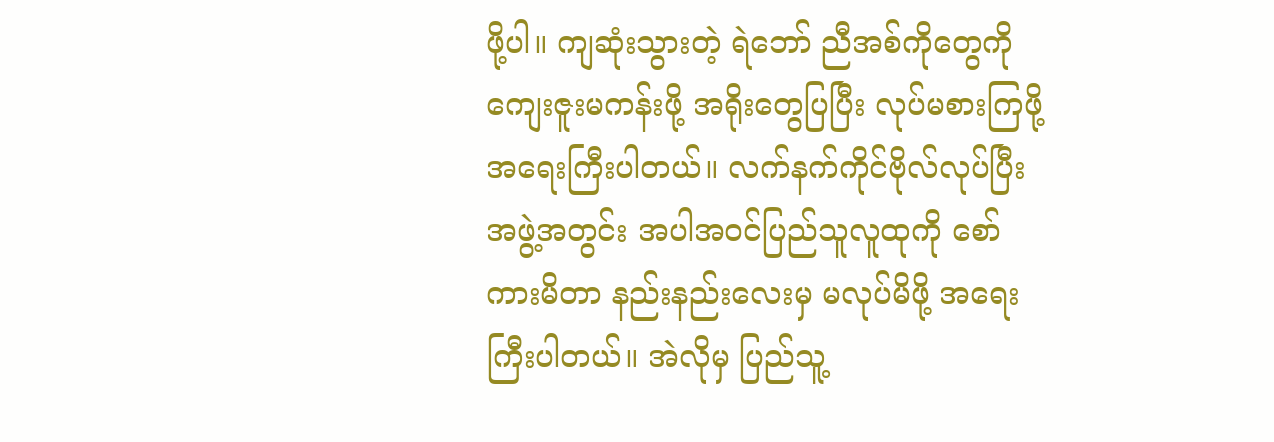ဖို့ပါ။ ကျဆုံးသွားတဲ့ ရဲဘော် ညီအစ်ကိုတွေကို ကျေးဇူးမကန်းဖို့ အရိုးတွေပြပြီး လုပ်မစားကြဖို့ အရေးကြီးပါတယ်။ လက်နက်ကိုင်ဗိုလ်လုပ်ပြီး အဖွဲ့အတွင်း အပါအဝင်ပြည်သူလူထုကို စော်ကားမိတာ နည်းနည်းလေးမှ မလုပ်မိဖို့ အရေးကြီးပါတယ်။ အဲလိုမှ ပြည်သူ့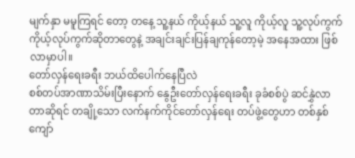မျက်နှာ မမူကြရင် တော့ တနေ့ သူ့နယ် ကိုယ့်နယ် သူ့လူ ကိုယ့်လူ သူ့လုပ်ကွက် ကိုယ့်လုပ်ကွက်ဆိုတာတွေနဲ့ အချင်းချင်းပြန်ချကုန်တော့မဲ့ အနေအထား ဖြစ်လာမှာပါ။
တော်လှန်ရေးခရီး ဘယ်ထိပေါက်နေပြီလဲ
စစ်တပ်အာဏာသိမ်းပြီးနောက် နွေဦးတော်လှန်ရေးခရီး ခုခံစစ်ပွဲ ဆင်နွှဲလာတာဆိုရင် တချို့သော လက်နက်ကိုင်တော်လှန်ရေး တပ်ဖွဲ့တွေဟာ တစ်နှစ်ကျော်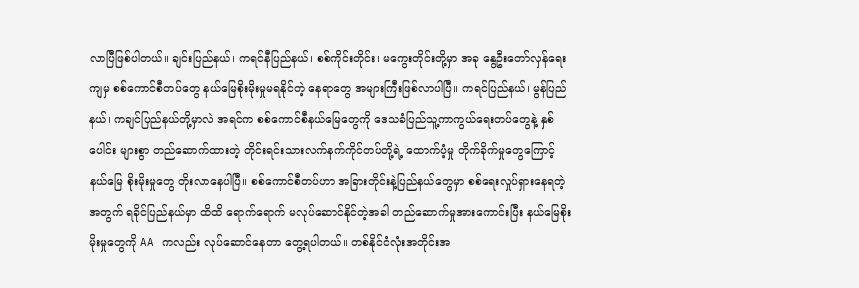လာပြီဖြစ်ပါတယ်။ ချင်းပြည်နယ်၊ ကရင်နီပြည်နယ်၊ စစ်ကိုင်းတိုင်း၊ မကွေးတိုင်းတို့မှာ အခု နွေဦးတော်လှန်ရေးကျမှ စစ်ကောင်စီတပ်တွေ နယ်မြေစိုးမိုးမှုမရနိုင်တဲ့ နေရာတွေ အများကြီးဖြစ်လာပါပြီ။ ကရင်ပြည်နယ်၊ မွန်ပြည်နယ်၊ ကချင်ပြည်နယ်တို့မှာလဲ အရင်က စစ်ကောင်စီနယ်မြေတွေကို ဒေသခံပြည်သူ့ကာကွယ်ရေးတပ်တွေနဲ့ နှစ်ပေါင်း များစွာ တည်ဆောက်ထားတဲ့ တိုင်းရင်းသားလက်နက်ကိုင်တပ်တို့ရဲ့ ထောက်ပံ့မှု တိုက်ခိုက်မှုတွေကြောင့် နယ်မြေ စိုးမိုးမှုတွေ တိုးလာနေပါပြီ။ စစ်ကောင်စီတပ်ဟာ အခြားတိုင်းနဲ့ပြည်နယ်တွေမှာ စစ်ရေးလှုပ်ရှားနေရတဲ့အတွက် ရခိုင်ပြည်နယ်မှာ ထိထိ ရောက်ရောက် မလုပ်ဆောင်နိုင်တဲ့အခါ တည်ဆောက်မှုအားကောင်းပြီး နယ်မြေစိုးမိုးမှုတွေကို AA ကလည်း လုပ်ဆောင်နေတာ တွေ့ရပါတယ်။ တစ်နိုင်ငံလုံးအတိုင်းအ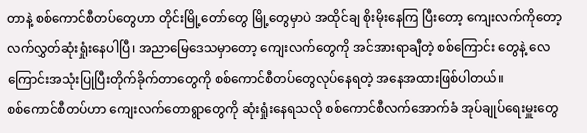တာနဲ့ စစ်ကောင်စီတပ်တွေဟာ တိုင်းမြို့တော်တွေ မြို့တွေမှာပဲ အထိုင်ချ စိုးမိုးနေကြ ပြီးတော့ ကျေးလက်ကိုတော့ လက်လွှတ်ဆုံးရှုံးနေပါပြီ၊ အညာမြေဒေသမှာတော့ ကျေးလက်တွေကို အင်အားရာချီတဲ့ စစ်ကြောင်း တွေနဲ့ လေကြောင်းအသုံးပြုပြီးတိုက်ခိုက်တာတွေကို စစ်ကောင်စီတပ်တွေလုပ်နေရတဲ့ အနေအထားဖြစ်ပါတယ်။
စစ်ကောင်စီတပ်ဟာ ကျေးလက်တောရွာတွေကို ဆုံးရှုံးနေရသလို စစ်ကောင်စီလက်အောက်ခံ အုပ်ချုပ်ရေးမှူးတွေ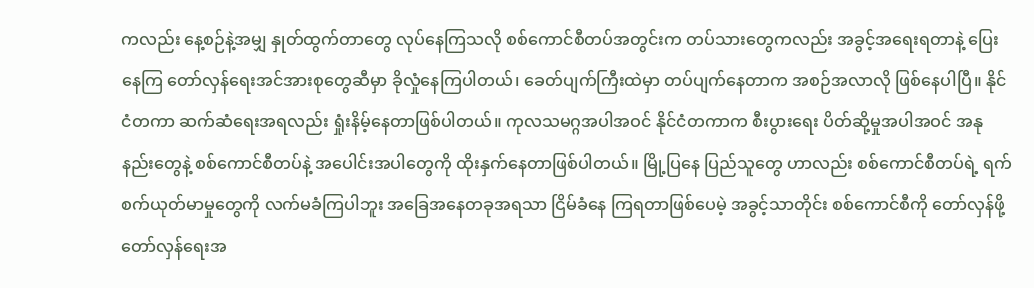ကလည်း နေ့စဉ်နဲ့အမျှ နှုတ်ထွက်တာတွေ လုပ်နေကြသလို စစ်ကောင်စီတပ်အတွင်းက တပ်သားတွေကလည်း အခွင့်အရေးရတာနဲ့ ပြေးနေကြ တော်လှန်ရေးအင်အားစုတွေဆီမှာ ခိုလှုံနေကြပါတယ်၊ ခေတ်ပျက်ကြီးထဲမှာ တပ်ပျက်နေတာက အစဉ်အလာလို ဖြစ်နေပါပြီ။ နိုင်ငံတကာ ဆက်ဆံရေးအရလည်း ရှုံးနိမ့်နေတာဖြစ်ပါတယ်။ ကုလသမဂ္ဂအပါအဝင် နိုင်ငံတကာက စီးပွားရေး ပိတ်ဆို့မှုအပါအဝင် အနုနည်းတွေနဲ့ စစ်ကောင်စီတပ်နဲ့ အပေါင်းအပါတွေကို ထိုးနှက်နေတာဖြစ်ပါတယ်။ မြို့ပြနေ ပြည်သူတွေ ဟာလည်း စစ်ကောင်စီတပ်ရဲ့ ရက်စက်ယုတ်မာမှုတွေကို လက်မခံကြပါဘူး အခြေအနေတခုအရသာ ငြိမ်ခံနေ ကြရတာဖြစ်ပေမဲ့ အခွင့်သာတိုင်း စစ်ကောင်စီကို တော်လှန်ဖို့ တော်လှန်ရေးအ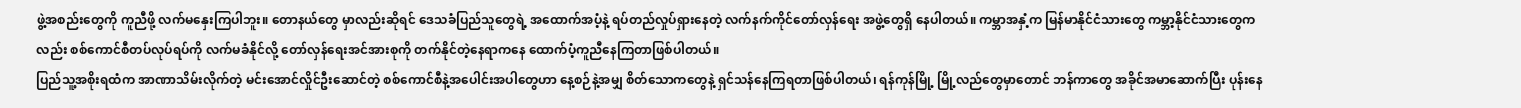ဖွဲ့အစည်းတွေကို ကူညီဖို့ လက်မနှေးကြပါဘူး။ တောနယ်တွေ မှာလည်းဆိုရင် ဒေသခံပြည်သူတွေရဲ့ အထောက်အပံ့နဲ့ ရပ်တည်လှုပ်ရှားနေတဲ့ လက်နက်ကိုင်တော်လှန်ရေး အဖွဲ့တွေရှိ နေပါတယ်။ ကမ္ဘာအနှံ့က မြန်မာနိုင်ငံသားတွေ ကမ္ဘာ့နိုင်ငံသားတွေကလည်း စစ်ကောင်စီတပ်လုပ်ရပ်ကို လက်မခံနိုင်လို့ တော်လှန်ရေးအင်အားစုကို တက်နိုင်တဲ့နေရာကနေ ထောက်ပံ့ကူညီနေကြတာဖြစ်ပါတယ်။
ပြည်သူ့အစိုးရထံက အာဏာသိမ်းလိုက်တဲ့ မင်းအောင်လှိုင်ဦးဆောင်တဲ့ စစ်ကောင်စီနဲ့အပေါင်းအပါတွေဟာ နေ့စဉ်နဲ့အမျှ စိတ်သောကတွေနဲ့ ရှင်သန်နေကြရတာဖြစ်ပါတယ်၊ ရန်ကုန်မြို့ မြို့လည်တွေမှာတောင် ဘန်ကာတွေ အခိုင်အမာဆောက်ပြီး ပုန်းနေ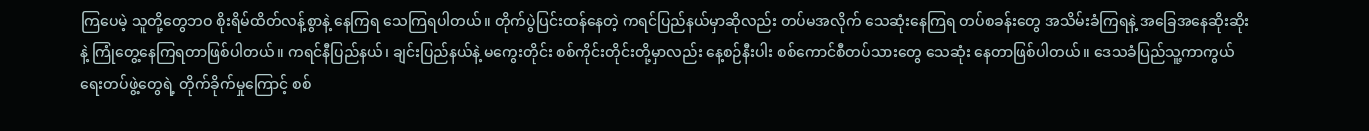ကြပေမဲ့ သူတို့တွေဘဝ စိုးရိမ်ထိတ်လန့်စွာနဲ့ နေကြရ သေကြရပါတယ်။ တိုက်ပွဲပြင်းထန်နေတဲ့ ကရင်ပြည်နယ်မှာဆိုလည်း တပ်မအလိုက် သေဆုံးနေကြရ တပ်စခန်းတွေ အသိမ်းခံကြရနဲ့ အခြေအနေဆိုးဆိုးနဲ့ ကြုံတွေ့နေကြရတာဖြစ်ပါတယ်။ ကရင်နီပြည်နယ်၊ ချင်းပြည်နယ်နဲ့ မကွေးတိုင်း စစ်ကိုင်းတိုင်းတို့မှာလည်း နေ့စဉ်နီးပါး စစ်ကောင်စီတပ်သားတွေ သေဆုံး နေတာဖြစ်ပါတယ်။ ဒေသခံပြည်သူ့ကာကွယ်ရေးတပ်ဖွဲ့တွေရဲ့ တိုက်ခိုက်မှုကြောင့် စစ်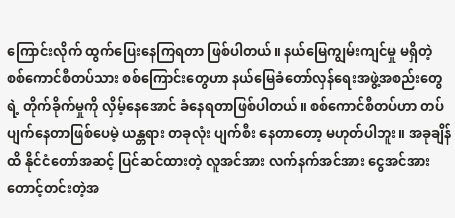ကြောင်းလိုက် ထွက်ပြေးနေကြရတာ ဖြစ်ပါတယ်။ နယ်မြေကျွမ်းကျင်မှု မရှိတဲ့ စစ်ကောင်စီတပ်သား စစ်ကြောင်းတွေဟာ နယ်မြေခံတော်လှန်ရေးအဖွဲ့အစည်းတွေရဲ့ တိုက်ခိုက်မှုကို လှိမ့်နေအောင် ခံနေရတာဖြစ်ပါတယ်။ စစ်ကောင်စီတပ်ဟာ တပ်ပျက်နေတာဖြစ်ပေမဲ့ ယန္တရား တခုလုံး ပျက်စီး နေတာတော့ မဟုတ်ပါဘူး။ အခုချိန်ထိ နိုင်ငံတော်အဆင့် ပြင်ဆင်ထားတဲ့ လူအင်အား လက်နက်အင်အား ငွေအင်အား တောင့်တင်းတဲ့အ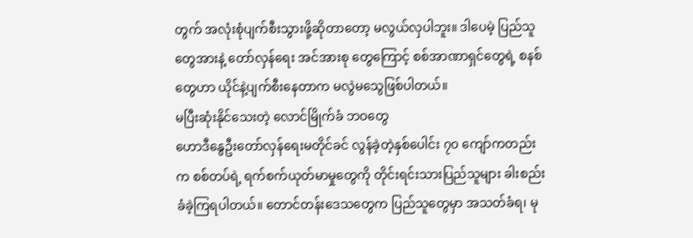တွက် အလုံးစုံပျက်စီးသွားဖို့ဆိုတာတော့ မလွယ်လှပါဘူး။ ဒါပေမဲ့ ပြည်သူတွေအားနဲ့ တော်လှန်ရေး အင်အားစု တွေကြောင့် စစ်အာဏာရှင်တွေရဲ့ စနစ်တွေဟာ ယိုင်နဲ့ပျက်စီးနေတာက မလွဲမသွေဖြစ်ပါတယ်။
မပြီးဆုံးနိုင်သေးတဲ့ လောင်မြိုက်ခံ ဘဝတွေ
ဟောဒီနွေဦးတော်လှန်ရေးမတိုင်ခင် လွန်ခဲ့တဲ့နှစ်ပေါင်း ၇၀ ကျော်ကတည်းက စစ်တပ်ရဲ့ ရက်စက်ယုတ်မာမှုတွေကို တိုင်းရင်းသားပြည်သူများ ခါးစည်းခံခဲ့ကြရပါတယ်။ တောင်တန်းဒေသတွေက ပြည်သူတွေမှာ အသတ်ခံရ၊ မု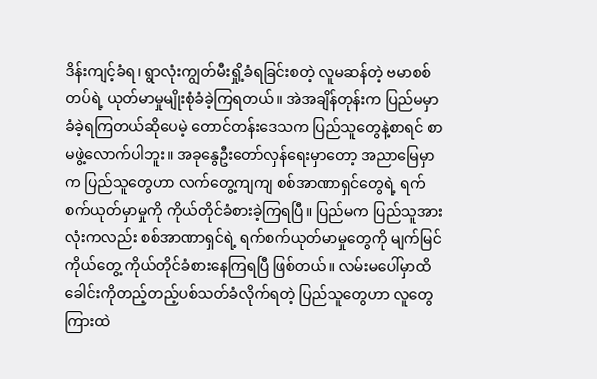ဒိန်းကျင့်ခံရ၊ ရွာလုံးကျွတ်မီးရှို့ခံရခြင်းစတဲ့ လူမဆန်တဲ့ ဗမာစစ်တပ်ရဲ့ ယုတ်မာမှုမျိုးစုံခံခဲ့ကြရတယ်။ အဲအချိန်တုန်းက ပြည်မမှာ ခံခဲ့ရကြတယ်ဆိုပေမဲ့ တောင်တန်းဒေသက ပြည်သူတွေနဲ့စာရင် စာမဖွဲ့လောက်ပါဘူး။ အခုနွေဦးတော်လှန်ရေးမှာတော့ အညာမြေမှာက ပြည်သူတွေဟာ လက်တွေ့ကျကျ စစ်အာဏာရှင်တွေရဲ့ ရက်စက်ယုတ်မှာမှုကို ကိုယ်တိုင်ခံစားခဲ့ကြရပြီ။ ပြည်မက ပြည်သူအားလုံးကလည်း စစ်အာဏာရှင်ရဲ့ ရက်စက်ယုတ်မာမှုတွေကို မျက်မြင်ကိုယ်တွေ့ ကိုယ်တိုင်ခံစားနေကြရပြီ ဖြစ်တယ်။ လမ်းမပေါ်မှာထိ ခေါင်းကိုတည့်တည့်ပစ်သတ်ခံလိုက်ရတဲ့ ပြည်သူတွေဟာ လူတွေကြားထဲ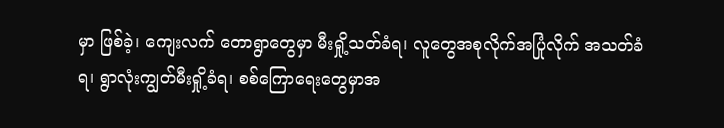မှာ ဖြစ်ခဲ့၊ ကျေးလက် တောရွာတွေမှာ မီးရှို့သတ်ခံရ၊ လူတွေအစုလိုက်အပြုံလိုက် အသတ်ခံရ၊ ရွာလုံးကျွတ်မီးရှို့ခံရ၊ စစ်ကြောရေးတွေမှာအ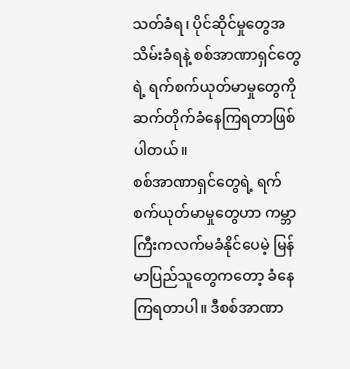သတ်ခံရ၊ ပိုင်ဆိုင်မှုတွေအသိမ်းခံရနဲ့ စစ်အာဏာရှင်တွေရဲ့ ရက်စက်ယုတ်မာမှုတွေကို ဆက်တိုက်ခံနေကြရတာဖြစ်ပါတယ်။
စစ်အာဏာရှင်တွေရဲ့ ရက်စက်ယုတ်မာမှုတွေဟာ ကမ္ဘာကြီးကလက်မခံနိုင်ပေမဲ့ မြန်မာပြည်သူတွေကတော့ ခံနေကြရတာပါ။ ဒီစစ်အာဏာ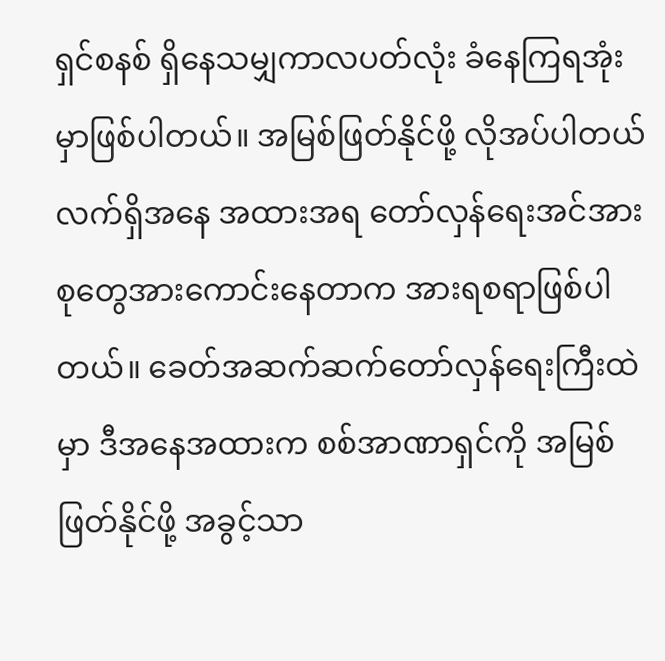ရှင်စနစ် ရှိနေသမျှကာလပတ်လုံး ခံနေကြရအုံးမှာဖြစ်ပါတယ်။ အမြစ်ဖြတ်နိုင်ဖို့ လိုအပ်ပါတယ် လက်ရှိအနေ အထားအရ တော်လှန်ရေးအင်အားစုတွေအားကောင်းနေတာက အားရစရာဖြစ်ပါတယ်။ ခေတ်အဆက်ဆက်တော်လှန်ရေးကြီးထဲမှာ ဒီအနေအထားက စစ်အာဏာရှင်ကို အမြစ်ဖြတ်နိုင်ဖို့ အခွင့်သာ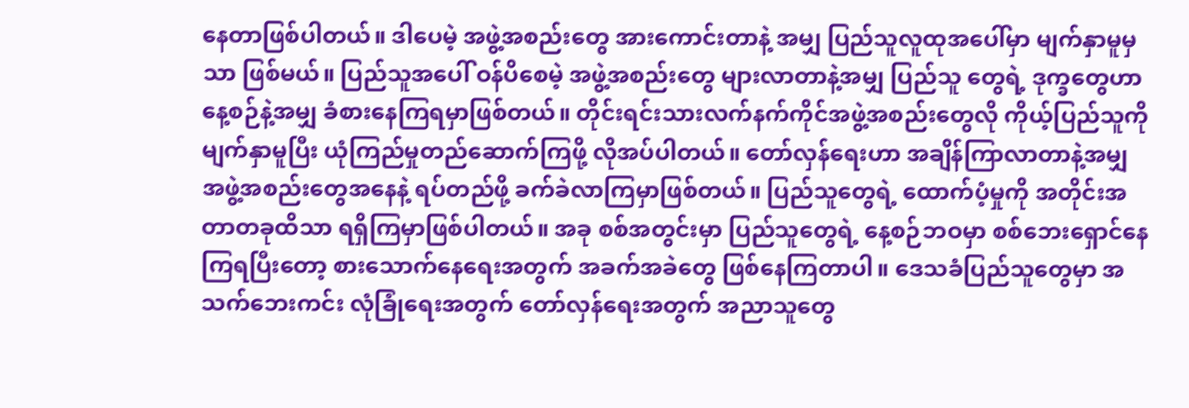နေတာဖြစ်ပါတယ်။ ဒါပေမဲ့ အဖွဲ့အစည်းတွေ အားကောင်းတာနဲ့ အမျှ ပြည်သူလူထုအပေါ်မှာ မျက်နှာမူမှသာ ဖြစ်မယ်။ ပြည်သူအပေါ် ဝန်ပိစေမဲ့ အဖွဲ့အစည်းတွေ များလာတာနဲ့အမျှ ပြည်သူ တွေရဲ့ ဒုက္ခတွေဟာ နေ့စဉ်နဲ့အမျှ ခံစားနေကြရမှာဖြစ်တယ်။ တိုင်းရင်းသားလက်နက်ကိုင်အဖွဲ့အစည်းတွေလို ကိုယ့်ပြည်သူကို မျက်နှာမူပြီး ယုံကြည်မှုတည်ဆောက်ကြဖို့ လိုအပ်ပါတယ်။ တော်လှန်ရေးဟာ အချိန်ကြာလာတာနဲ့အမျှ အဖွဲ့အစည်းတွေအနေနဲ့ ရပ်တည်ဖို့ ခက်ခဲလာကြမှာဖြစ်တယ်။ ပြည်သူတွေရဲ့ ထောက်ပံ့မှုကို အတိုင်းအတာတခုထိသာ ရရှိကြမှာဖြစ်ပါတယ်။ အခု စစ်အတွင်းမှာ ပြည်သူတွေရဲ့ နေ့စဉ်ဘဝမှာ စစ်ဘေးရှောင်နေကြရပြီးတော့ စားသောက်နေရေးအတွက် အခက်အခဲတွေ ဖြစ်နေကြတာပါ။ ဒေသခံပြည်သူတွေမှာ အသက်ဘေးကင်း လုံခြုံရေးအတွက် တော်လှန်ရေးအတွက် အညာသူတွေ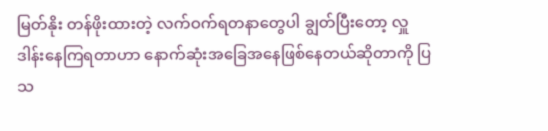မြတ်နိုး တန်ဖိုးထားတဲ့ လက်ဝက်ရတနာတွေပါ ချွတ်ပြီးတော့ လှူဒါန်းနေကြရတာဟာ နောက်ဆုံးအခြေအနေဖြစ်နေတယ်ဆိုတာကို ပြသ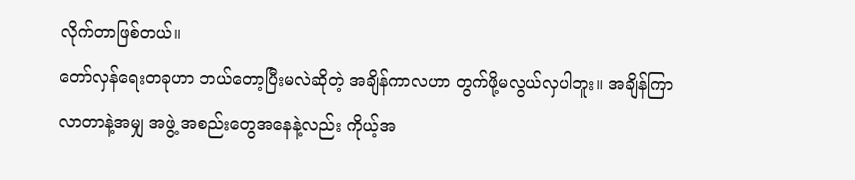လိုက်တာဖြစ်တယ်။
တော်လှန်ရေးတခုဟာ ဘယ်တော့ပြီးမလဲဆိုတဲ့ အချိန်ကာလဟာ တွက်ဖို့မလွယ်လှပါဘူး။ အချိန်ကြာလာတာနဲ့အမျှ အဖွဲ့ အစည်းတွေအနေနဲ့လည်း ကိုယ့်အ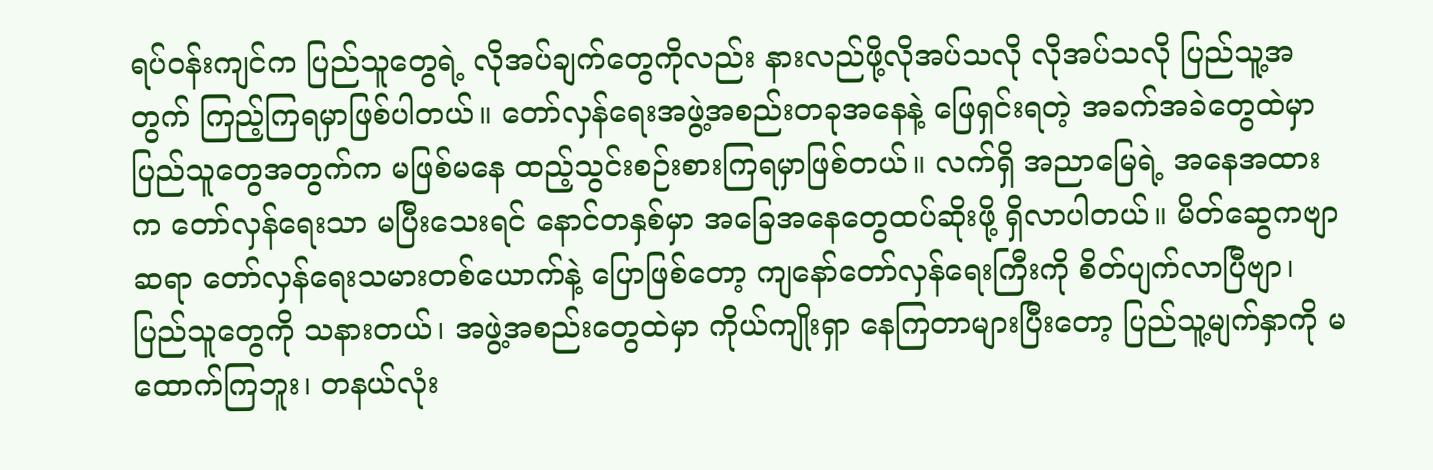ရပ်ဝန်းကျင်က ပြည်သူတွေရဲ့ လိုအပ်ချက်တွေကိုလည်း နားလည်ဖို့လိုအပ်သလို လိုအပ်သလို ပြည်သူ့အတွက် ကြည့်ကြရမှာဖြစ်ပါတယ်။ တော်လှန်ရေးအဖွဲ့အစည်းတခုအနေနဲ့ ဖြေရှင်းရတဲ့ အခက်အခဲတွေထဲမှာ ပြည်သူတွေအတွက်က မဖြစ်မနေ ထည့်သွင်းစဉ်းစားကြရမှာဖြစ်တယ်။ လက်ရှိ အညာမြေရဲ့ အနေအထားက တော်လှန်ရေးသာ မပြီးသေးရင် နောင်တနှစ်မှာ အခြေအနေတွေထပ်ဆိုးဖို့ ရှိလာပါတယ်။ မိတ်ဆွေကဗျာဆရာ တော်လှန်ရေးသမားတစ်ယောက်နဲ့ ပြောဖြစ်တော့ ကျနော်တော်လှန်ရေးကြီးကို စိတ်ပျက်လာပြီဗျာ၊ ပြည်သူတွေကို သနားတယ်၊ အဖွဲ့အစည်းတွေထဲမှာ ကိုယ်ကျိုးရှာ နေကြတာများပြီးတော့ ပြည်သူ့မျက်နှာကို မထောက်ကြဘူး၊ တနယ်လုံး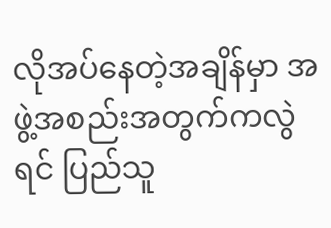လိုအပ်နေတဲ့အချိန်မှာ အဖွဲ့အစည်းအတွက်ကလွဲရင် ပြည်သူ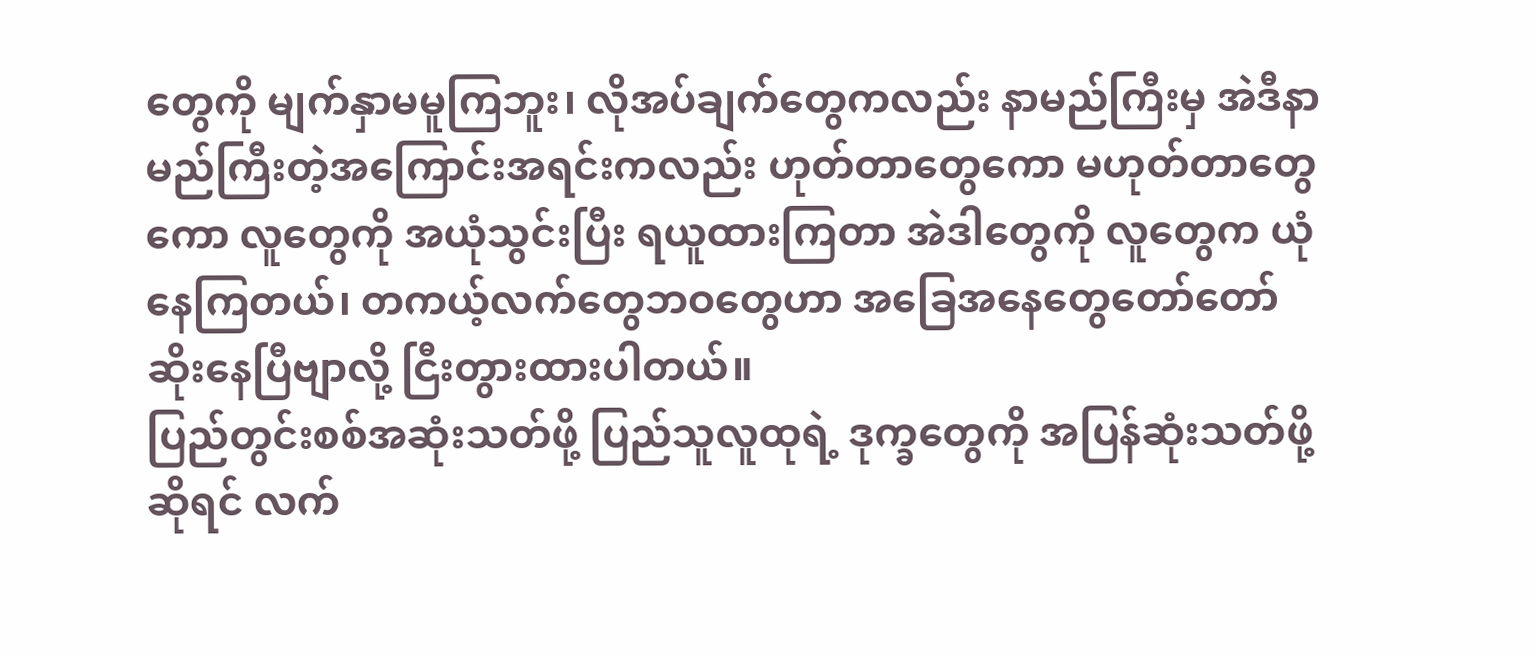တွေကို မျက်နှာမမူကြဘူး၊ လိုအပ်ချက်တွေကလည်း နာမည်ကြီးမှ အဲဒီနာမည်ကြီးတဲ့အကြောင်းအရင်းကလည်း ဟုတ်တာတွေကော မဟုတ်တာတွေကော လူတွေကို အယုံသွင်းပြီး ရယူထားကြတာ အဲဒါတွေကို လူတွေက ယုံနေကြတယ်၊ တကယ့်လက်တွေဘဝတွေဟာ အခြေအနေတွေတော်တော်ဆိုးနေပြီဗျာလို့ ငြီးတွားထားပါတယ်။
ပြည်တွင်းစစ်အဆုံးသတ်ဖို့ ပြည်သူလူထုရဲ့ ဒုက္ခတွေကို အပြန်ဆုံးသတ်ဖို့ဆိုရင် လက်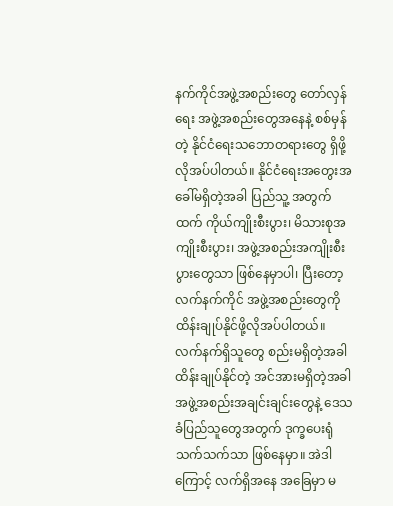နက်ကိုင်အဖွဲ့အစည်းတွေ တော်လှန်ရေး အဖွဲ့အစည်းတွေအနေနဲ့ စစ်မှန်တဲ့ နိုင်ငံရေးသဘောတရားတွေ ရှိဖို့လိုအပ်ပါတယ်။ နိုင်ငံရေးအတွေးအခေါ်မရှိတဲ့အခါ ပြည်သူ့ အတွက်ထက် ကိုယ်ကျိုးစီးပွား၊ မိသားစုအကျိုးစီးပွား၊ အဖွဲ့အစည်းအကျိုးစီးပွားတွေသာ ဖြစ်နေမှာပါ၊ ပြီးတော့ လက်နက်ကိုင် အဖွဲ့အစည်းတွေကို ထိန်းချုပ်နိုင်ဖို့လိုအပ်ပါတယ်။ လက်နက်ရှိသူတွေ စည်းမရှိတဲ့အခါ ထိန်းချုပ်နိုင်တဲ့ အင်အားမရှိတဲ့အခါ အဖွဲ့အစည်းအချင်းချင်းတွေနဲ့ ဒေသခံပြည်သူတွေအတွက် ဒုက္ခပေးရုံသက်သက်သာ ဖြစ်နေမှာ။ အဲဒါကြောင့် လက်ရှိအနေ အခြေမှာ မ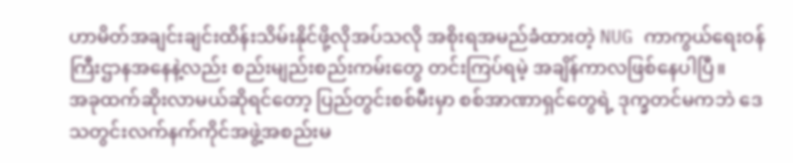ဟာမိတ်အချင်းချင်းထိန်းသိမ်းနိုင်ဖို့လိုအပ်သလို အစိုးရအမည်ခံထားတဲ့ NUG ကာကွယ်ရေးဝန်ကြီးဌာနအနေနဲ့လည်း စည်းမျည်းစည်းကမ်းတွေ တင်းကြပ်ရမဲ့ အချိန်ကာလဖြစ်နေပါပြီ။
အခုထက်ဆိုးလာမယ်ဆိုရင်တော့ ပြည်တွင်းစစ်မီးမှာ စစ်အာဏာရှင်တွေရဲ့ ဒုက္ခတင်မကဘဲ ဒေသတွင်းလက်နက်ကိုင်အဖွဲ့အစည်းမ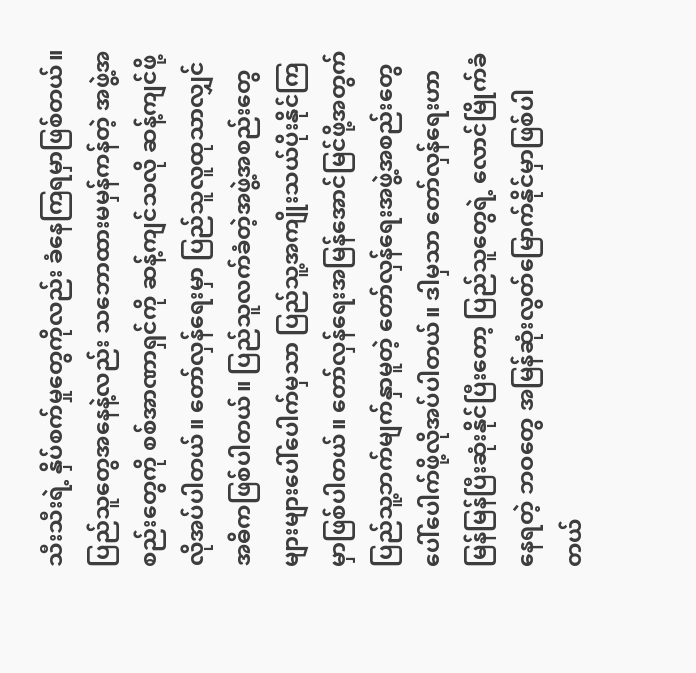သီးသီးရဲ့ နှိပ်စက်မှုတွေကိုလည်း ခံနေကြရမှာဖြစ်တယ်။ ပြည်သူတွေအနေနဲ့လည်း သဘောထားမမှန်ကန်တဲ့ အဖွဲ့အစည်းတွေကို စစ်အာဏာရှင်ကို ဆန့်ကျင်သလို ဆန့်ကျင်ဖို့ လိုအပ်ပါတယ်။ တော်လှန်ရေးမှာ ပြည်သူလူထုသာလျှင် အဓိကဖြစ်ပါတယ်။ ပြည်သူလက်ခံတဲ့အဖွဲ့အစည်းတွေ များများပေါ်ပေါက်မှသာ ပြည်သူ့အကျိုးသယ်ပိုးနိုင်ကြမှာဖြစ်ပါတယ်။ တော်လှန်ရေးအမြန်အောင်မြင်ဖို့အတွက် ပြည်သူ့ဘက်မျက်နှာမူတဲ့ တော်လှန်ရေးအဖွဲ့အစည်းတွေ ပေါ်ပေါက်ဖို့လိုအပ်ပါတယ်။ ဒါမှသာ တော်လှန်ရေးဟာ မြန်မြန်ပြီးဆုံးနိုင်ပြီးတော့ ပြည်သူတွေရဲ့ လောင်မြိုက်ခံနေရတဲ့ ဘဝတွေ အမြန်ဆုံးလွတ်မြောက်နိုင်မှာဖြစ်ပါတယ်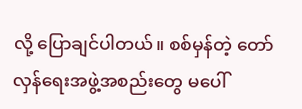လို့ ပြောချင်ပါတယ်။ စစ်မှန်တဲ့ တော်လှန်ရေးအဖွဲ့အစည်းတွေ မပေါ်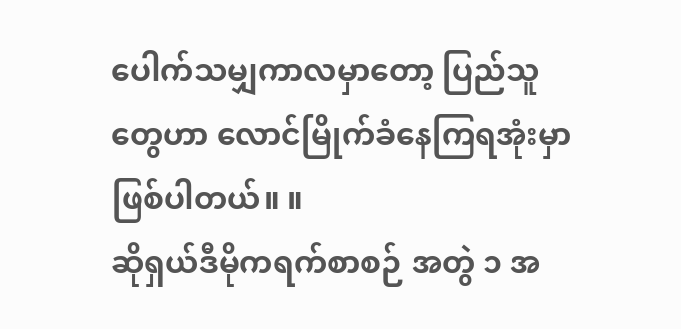ပေါက်သမျှကာလမှာတော့ ပြည်သူတွေဟာ လောင်မြိုက်ခံနေကြရအုံးမှာဖြစ်ပါတယ်။ ။
ဆိုရှယ်ဒီမိုကရက်စာစဉ် အတွဲ ၁ အ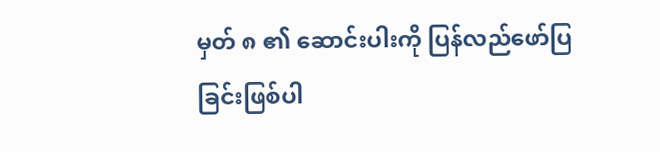မှတ် ၈ ၏ ဆောင်းပါးကို ပြန်လည်ဖော်ပြခြင်းဖြစ်ပါ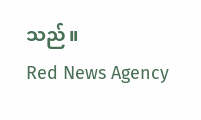သည်။
Red News Agency